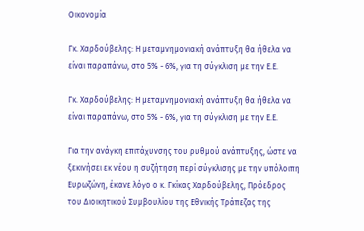Οικονομία

Γκ. Χαρδούβελης: Η μεταμνημονιακή ανάπτυξη θα ήθελα να είναι παραπάνω, στο 5% - 6%, για τη σύγκλιση με την Ε.Ε.

Γκ. Χαρδούβελης: Η μεταμνημονιακή ανάπτυξη θα ήθελα να είναι παραπάνω, στο 5% - 6%, για τη σύγκλιση με την Ε.Ε.

Για την ανάγκη επιτάχυνσης του ρυθμού ανάπτυξης, ώστε να ξεκινήσει εκ νέου η συζήτηση περί σύγκλισης με την υπόλοιπη Ευρωζώνη, έκανε λόγο ο κ. Γκίκας Χαρδούβελης, Πρόεδρος του Διοικητικού Συμβουλίου της Εθνικής Τράπεζας της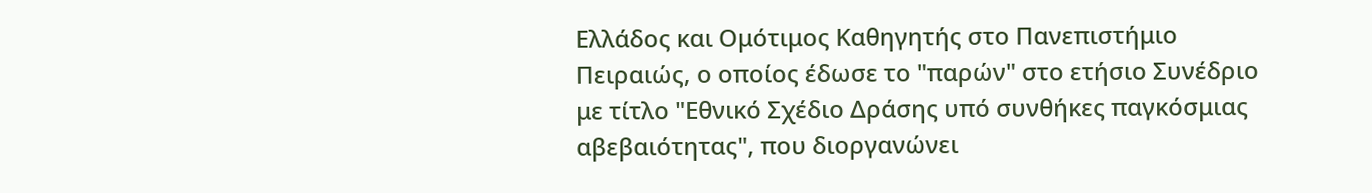Ελλάδος και Ομότιμος Καθηγητής στο Πανεπιστήμιο Πειραιώς, ο οποίος έδωσε το "παρών" στο ετήσιο Συνέδριο με τίτλο "Εθνικό Σχέδιο Δράσης υπό συνθήκες παγκόσμιας αβεβαιότητας", που διοργανώνει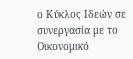ο Κύκλος Ιδεών σε συνεργασία με το Οικονομικό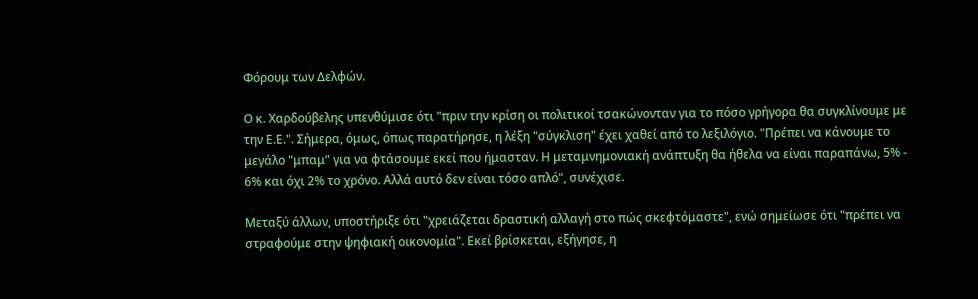Φόρουμ των Δελφών.

Ο κ. Χαρδούβελης υπενθύμισε ότι "πριν την κρίση οι πολιτικοί τσακώνονταν για το πόσο γρήγορα θα συγκλίνουμε με την Ε.Ε.". Σήμερα, όμως, όπως παρατήρησε, η λέξη "σύγκλιση" έχει χαθεί από το λεξιλόγιο. "Πρέπει να κάνουμε το μεγάλο "μπαμ” για να φτάσουμε εκεί που ήμασταν. Η μεταμνημονιακή ανάπτυξη θα ήθελα να είναι παραπάνω, 5% - 6% και όχι 2% το χρόνο. Αλλά αυτό δεν είναι τόσο απλό", συνέχισε.

Μεταξύ άλλων, υποστήριξε ότι "χρειάζεται δραστική αλλαγή στο πώς σκεφτόμαστε", ενώ σημείωσε ότι "πρέπει να στραφούμε στην ψηφιακή οικονομία". Εκεί βρίσκεται, εξήγησε, η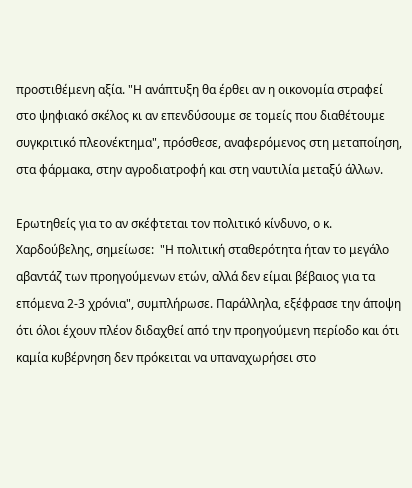προστιθέμενη αξία. "Η ανάπτυξη θα έρθει αν η οικονομία στραφεί στο ψηφιακό σκέλος κι αν επενδύσουμε σε τομείς που διαθέτουμε συγκριτικό πλεονέκτημα", πρόσθεσε, αναφερόμενος στη μεταποίηση, στα φάρμακα, στην αγροδιατροφή και στη ναυτιλία μεταξύ άλλων.

Ερωτηθείς για το αν σκέφτεται τον πολιτικό κίνδυνο, ο κ. Χαρδούβελης, σημείωσε:  "Η πολιτική σταθερότητα ήταν το μεγάλο αβαντάζ των προηγούμενων ετών, αλλά δεν είμαι βέβαιος για τα επόμενα 2-3 χρόνια", συμπλήρωσε. Παράλληλα, εξέφρασε την άποψη ότι όλοι έχουν πλέον διδαχθεί από την προηγούμενη περίοδο και ότι καμία κυβέρνηση δεν πρόκειται να υπαναχωρήσει στο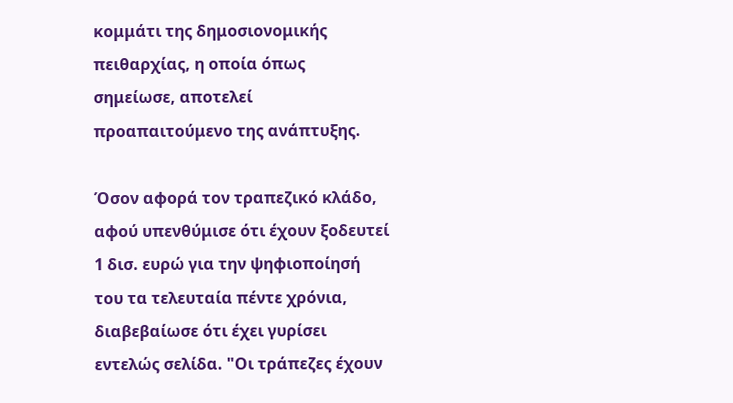κομμάτι της δημοσιονομικής πειθαρχίας, η οποία όπως σημείωσε, αποτελεί προαπαιτούμενο της ανάπτυξης.

Όσον αφορά τον τραπεζικό κλάδο, αφού υπενθύμισε ότι έχουν ξοδευτεί 1 δισ. ευρώ για την ψηφιοποίησή του τα τελευταία πέντε χρόνια, διαβεβαίωσε ότι έχει γυρίσει εντελώς σελίδα. "Οι τράπεζες έχουν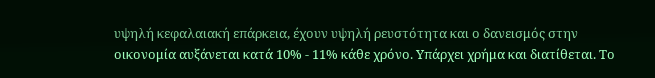υψηλή κεφαλαιακή επάρκεια, έχουν υψηλή ρευστότητα και ο δανεισμός στην οικονομία αυξάνεται κατά 10% - 11% κάθε χρόνο. Υπάρχει χρήμα και διατίθεται. Το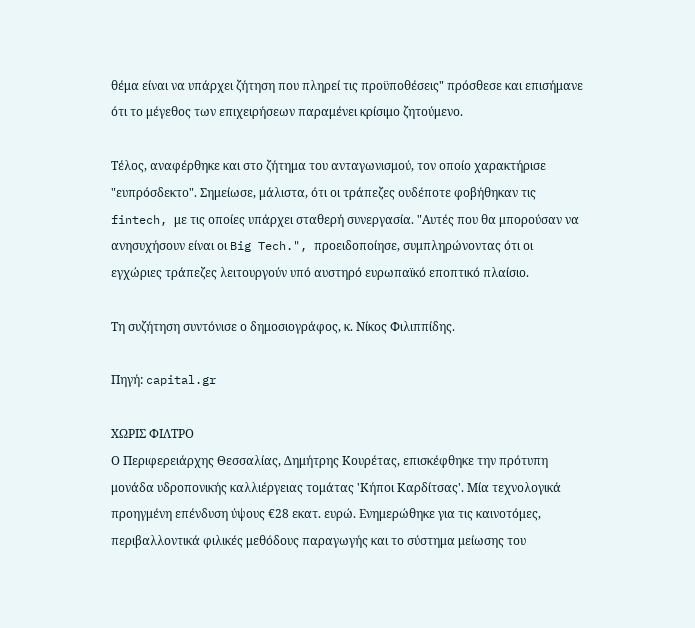θέμα είναι να υπάρχει ζήτηση που πληρεί τις προϋποθέσεις" πρόσθεσε και επισήμανε ότι το μέγεθος των επιχειρήσεων παραμένει κρίσιμο ζητούμενο.

Τέλος, αναφέρθηκε και στο ζήτημα του ανταγωνισμού, τον οποίο χαρακτήρισε "ευπρόσδεκτο". Σημείωσε, μάλιστα, ότι οι τράπεζες ουδέποτε φοβήθηκαν τις fintech, με τις οποίες υπάρχει σταθερή συνεργασία. "Αυτές που θα μπορούσαν να ανησυχήσουν είναι οι Big Tech.", προειδοποίησε, συμπληρώνοντας ότι οι εγχώριες τράπεζες λειτουργούν υπό αυστηρό ευρωπαϊκό εποπτικό πλαίσιο.

Τη συζήτηση συντόνισε ο δημοσιογράφος, κ. Νίκος Φιλιππίδης.

Πηγή: capital.gr

ΧΩΡΙΣ ΦΙΛΤΡΟ
Ο Περιφερειάρχης Θεσσαλίας, Δημήτρης Κουρέτας, επισκέφθηκε την πρότυπη μονάδα υδροπονικής καλλιέργειας τομάτας 'Κήποι Καρδίτσας'. Μία τεχνολογικά προηγμένη επένδυση ύψους €28 εκατ. ευρώ. Ενημερώθηκε για τις καινοτόμες, περιβαλλοντικά φιλικές μεθόδους παραγωγής και το σύστημα μείωσης του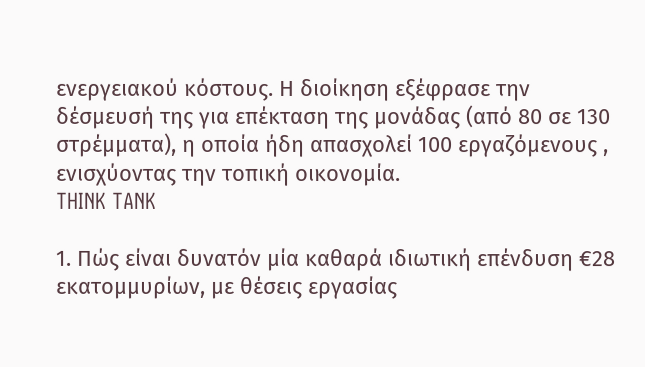ενεργειακού κόστους. Η διοίκηση εξέφρασε την δέσμευσή της για επέκταση της μονάδας (από 80 σε 130 στρέμματα), η οποία ήδη απασχολεί 100 εργαζόμενους , ενισχύοντας την τοπική οικονομία.
THINK TANK

1. Πώς είναι δυνατόν μία καθαρά ιδιωτική επένδυση €28 εκατομμυρίων, με θέσεις εργασίας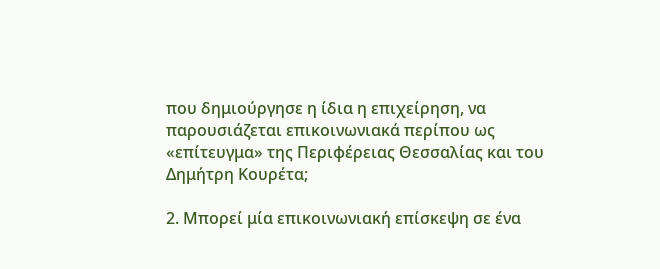που δημιούργησε η ίδια η επιχείρηση, να παρουσιάζεται επικοινωνιακά περίπου ως «επίτευγμα» της Περιφέρειας Θεσσαλίας και του Δημήτρη Κουρέτα;

2. Μπορεί μία επικοινωνιακή επίσκεψη σε ένα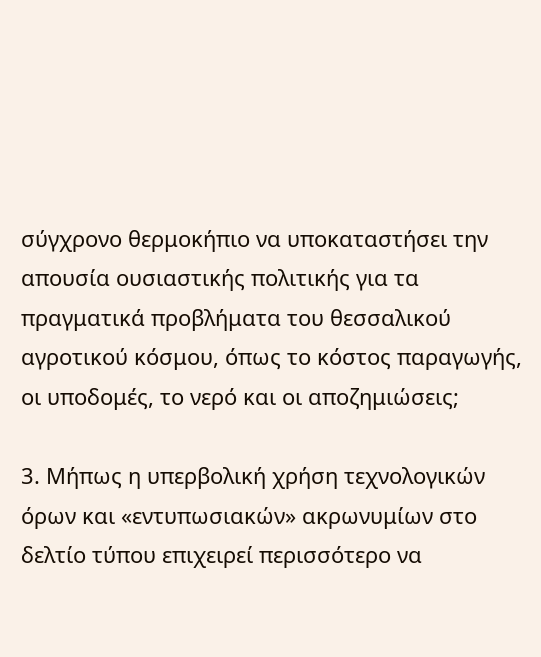σύγχρονο θερμοκήπιο να υποκαταστήσει την απουσία ουσιαστικής πολιτικής για τα πραγματικά προβλήματα του θεσσαλικού αγροτικού κόσμου, όπως το κόστος παραγωγής, οι υποδομές, το νερό και οι αποζημιώσεις;

3. Μήπως η υπερβολική χρήση τεχνολογικών όρων και «εντυπωσιακών» ακρωνυμίων στο δελτίο τύπου επιχειρεί περισσότερο να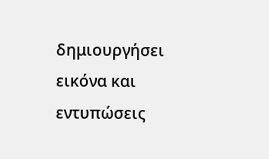δημιουργήσει εικόνα και εντυπώσεις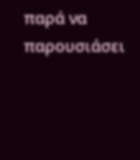παρά να παρουσιάσει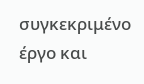συγκεκριμένο έργο και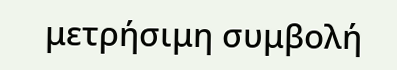μετρήσιμη συμβολή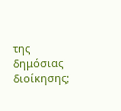της δημόσιας διοίκησης;